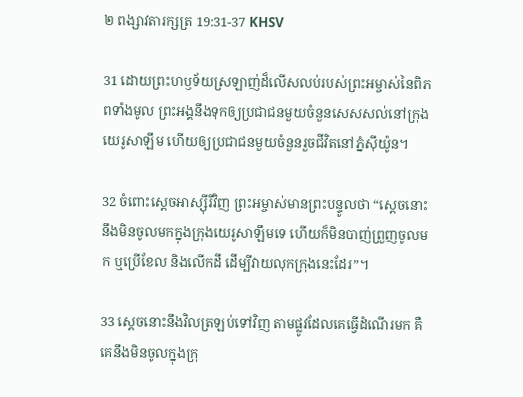២ ពង្សា‌វតារ‌ក្សត្រ 19:31-37 KHSV

31 ដោយព្រះ‌ហឫទ័យស្រឡាញ់ដ៏លើស‌លប់របស់ព្រះ‌អម្ចាស់នៃពិភពទាំងមូល ព្រះ‌អង្គនឹងទុកឲ្យប្រជា‌ជនមួយចំនួនសេស‌សល់នៅក្រុងយេរូ‌សាឡឹម ហើយឲ្យប្រជា‌ជនមួយចំនួនរួចជីវិតនៅភ្នំស៊ីយ៉ូន។

32 ចំពោះស្ដេចអាស្ស៊ីរីវិញ ព្រះ‌អម្ចាស់មានព្រះ‌បន្ទូលថា “ស្ដេចនោះនឹងមិនចូលមកក្នុងក្រុងយេរូ‌សាឡឹមទេ ហើយក៏មិនបាញ់ព្រួញចូលមក ឬប្រើខែល និងលើកដី ដើម្បីវាយលុកក្រុងនេះដែរ”។

33 ស្ដេចនោះនឹងវិលត្រឡប់ទៅវិញ តាមផ្លូវដែលគេធ្វើដំណើរមក គឺគេនឹងមិនចូលក្នុងក្រុ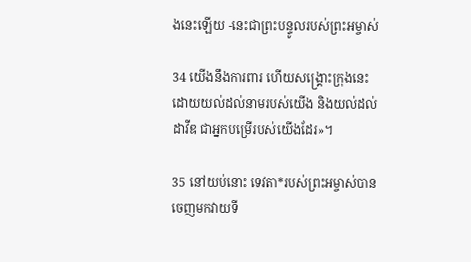ងនេះឡើយ -នេះជាព្រះ‌បន្ទូលរបស់ព្រះ‌អម្ចាស់

34 យើងនឹងការ‌ពារ ហើយសង្គ្រោះក្រុងនេះ ដោយយល់ដល់នាមរបស់យើង និងយល់ដល់ដាវីឌ ជាអ្នកបម្រើរបស់យើងដែរ»។

35 នៅយប់នោះ ទេវតា*របស់ព្រះ‌អម្ចាស់បានចេញមកវាយទី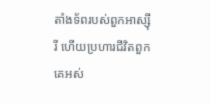តាំងទ័ពរបស់ពួកអាស្ស៊ីរី ហើយប្រហារជីវិតពួកគេអស់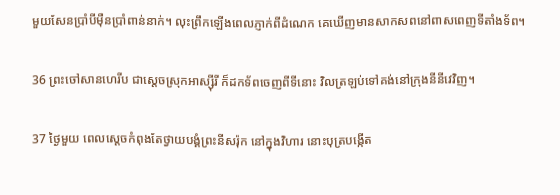មួយសែនប្រាំបីម៉ឺនប្រាំពាន់នាក់។ លុះព្រឹកឡើងពេលភ្ញាក់ពីដំណេក គេឃើញមានសាក‌សពនៅពាស‌ពេញទីតាំងទ័ព។

36 ព្រះ‌ចៅសាន‌ហេរីប ជាស្ដេចស្រុកអាស្ស៊ីរី ក៏ដកទ័ពចេញពីទីនោះ វិលត្រឡប់ទៅគង់នៅក្រុងនីនីវេវិញ។

37 ថ្ងៃមួយ ពេលស្ដេចកំពុងតែថ្វាយ‌បង្គំព្រះនីស‌រ៉ុក នៅក្នុងវិហារ នោះបុត្របង្កើត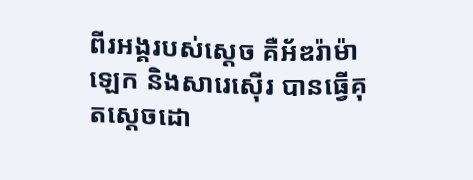ពីរអង្គរបស់ស្ដេច គឺអ័ឌរ៉ា‌ម៉ាឡេក និងសារេ‌ស៊ើរ បានធ្វើគុតស្ដេចដោ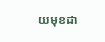យមុខដា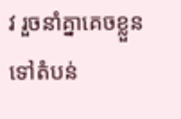វ រួចនាំគ្នាគេចខ្លួនទៅតំបន់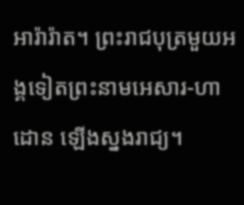អារ៉ា‌រ៉ាត។ ព្រះ‌រាជបុត្រមួយអង្គទៀតព្រះ‌នាមអេសារ-ហាដោន ឡើងស្នងរាជ្យ។